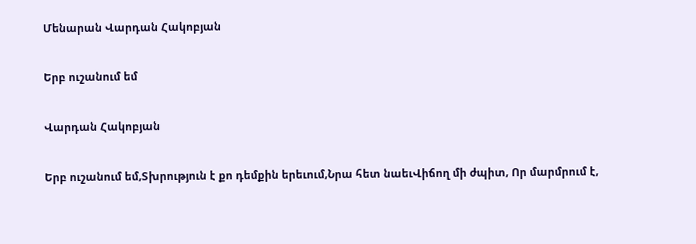Մենարան Վարդան Հակոբյան

Երբ ուշանում եմ

Վարդան Հակոբյան

Երբ ուշանում եմ,Տխրություն է քո դեմքին երեւում,Նրա հետ նաեւՎիճող մի ժպիտ, Որ մարմրում է,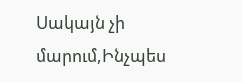Սակայն չի մարում,Ինչպես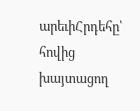արեւիՀրդեհը՝ հովից խայտացող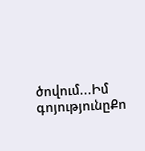ծովում...Իմ գոյությունըՔո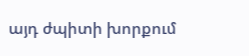այդ ժպիտի խորքում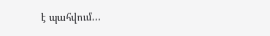է պահվում...